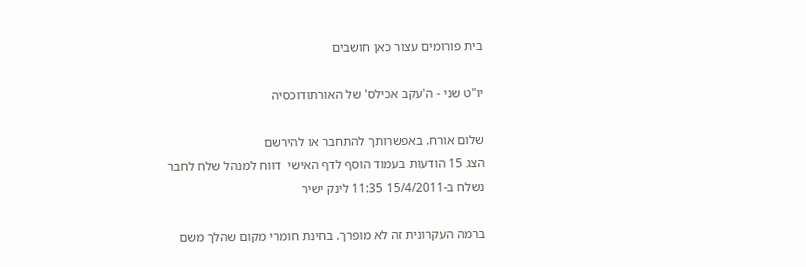בית פורומים עצור כאן חושבים

יו"ט שני - ה'עקב אכילס' של האורתודוכסיה

שלום אורח. באפשרותך להתחבר או להירשם
הצג 15 הודעות בעמוד הוסף לדף האישי  דווח למנהל שלח לחבר
נשלח ב-15/4/2011 11:35 לינק ישיר

ברמה העקרונית זה לא מופרך. בחינת חומרי מקום שהלך משם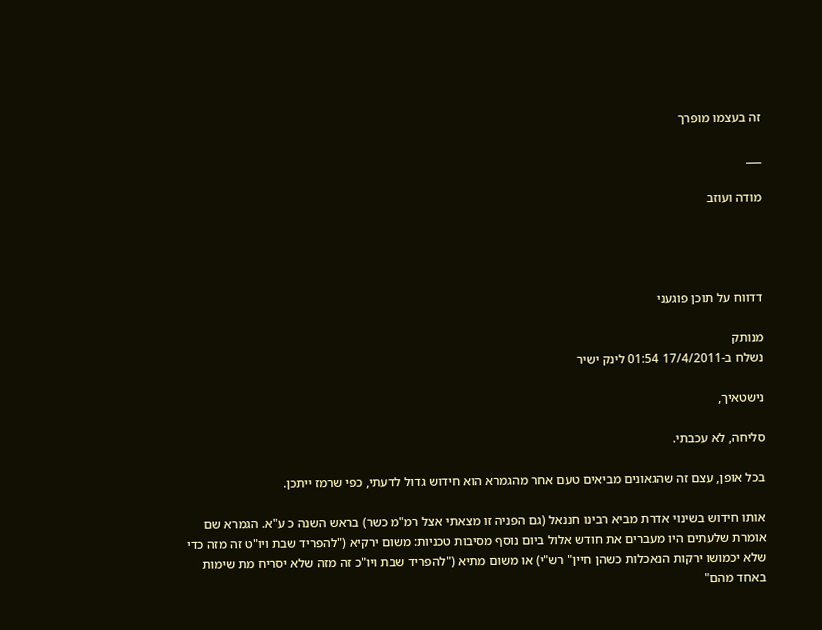זה בעצמו מופרך

___

מודה ועוזב




דדווח על תוכן פוגעני

מנותק
נשלח ב-17/4/2011 01:54 לינק ישיר

נישטאיך,

סליחה, לא עכבתי.

בכל אופן, עצם זה שהגאונים מביאים טעם אחר מהגמרא הוא חידוש גדול לדעתי, כפי שרמז ייתכן.

אותו חידוש בשינוי אדרת מביא רבינו חננאל (גם הפניה זו מצאתי אצל רמ"מ כשר) בראש השנה כ ע"א. הגמרא שם אומרת שלעתים היו מעברים את חודש אלול ביום נוסף מסיבות טכניות: משום ירקיא ("להפריד שבת ויו"ט זה מזה כדי שלא יכמושו ירקות הנאכלות כשהן חיין" רש"י) או משום מתיא ("להפריד שבת ויו"כ זה מזה שלא יסריח מת שימות באחד מהם"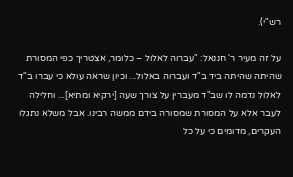רש"י).

על זה מעיר ר' חננאל: "עברוה לאלול – כלומר, אצטריך כפי המסורת שהיתה שהיתה ביד ב"ד ועברוה באלול... וכיון שראה עולא כי עברו ב"ד לאלול נדמה לו שב"ד מעברין על צורך שעה [ירקיא ומתיא]... וחלילה לעבר אלא על המסורת שמסורה בידם ממשה רבינו. אבל משלא נתגלו העקרים, מדומים כי על כל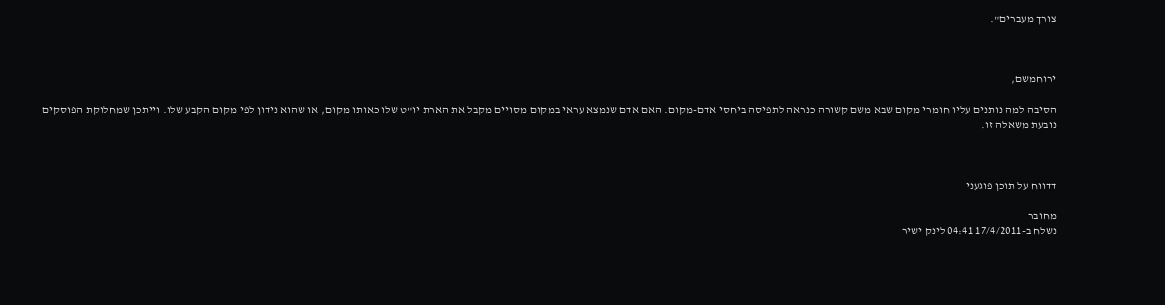צורך מעברים".



ירוחמשם,

הסיבה למה נותנים עליו חומרי מקום שבא משם קשורה כנראה לתפיסה ביחסי אדם-מקום. האם אדם שנמצא עראי במקום מסויים מקבל את הארת יו"ט שלו כאותו מקום, או שהוא נידון לפי מקום הקבע שלו. וייתכן שמחלוקת הפוסקים נובעת משאלה זו.



דדווח על תוכן פוגעני

מחובר
נשלח ב-17/4/2011 04:41 לינק ישיר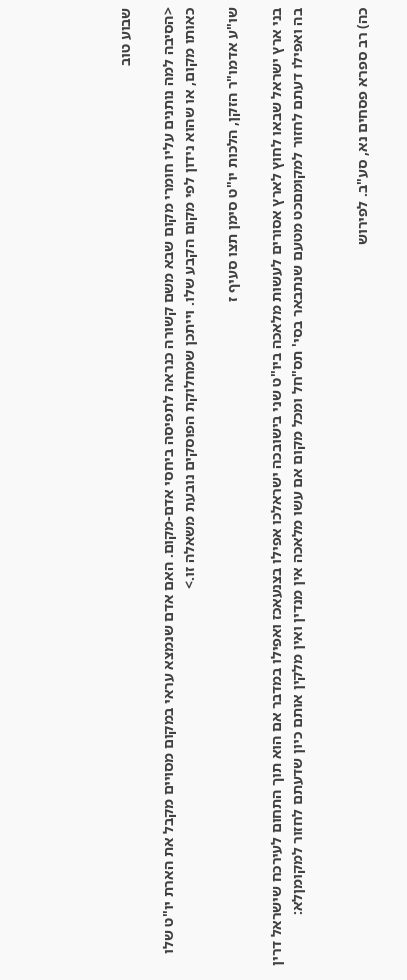שבוע טוב

<הסיבה למה נותנים עליו חומרי מקום שבא משם קשורה כנראה לתפיסה ביחסי אדם-מקום. האם אדם שנמצא עראי במקום מסויים מקבל את הארת יו"ט שלו כאותו מקום, או שהוא נידון לפי מקום הקבע שלו. וייתכן שמחלוקת הפוסקים נובעת משאלה זו.>

שו"ע אדמו"ר הזקן, הלכות יו"ט סימן תצו סעיף ז

בני ארץ ישראל שבאו לחוץ לארץ אסורים לעשות מלאכה ביו"ט שני בישובכה ישראלכו אפילו בצנעאכז ואפילו במדבר אם הוא תוך התחום לעירכח שישראל דרין בה ואפילו דעתם לחזור למקומםכט מטעם שנתבאר בסי' תס"חל ומכל מקום אם עשו מלאכה אין מנדין ואין מלקין אותם כיון שדעתם לחזור למקומןלא:


כה) רב ספרא פסחים נא, סע"ב. לפירוש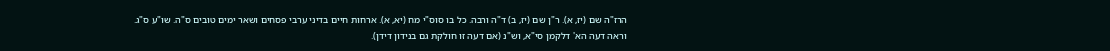הרז"ה שם (יז, א). ר"ן שם (יז, ב) ד"ה ורבה. כל בו סוס"י מח (יא, א). ארחות חיים בדיני ערבי פסחים ושאר ימים טובים ס"ה. שו"ע ס"ג. וראה דעה הא' דלקמן סי"א, וש"נ (אם דעה זו חולקת גם בנידון דידן).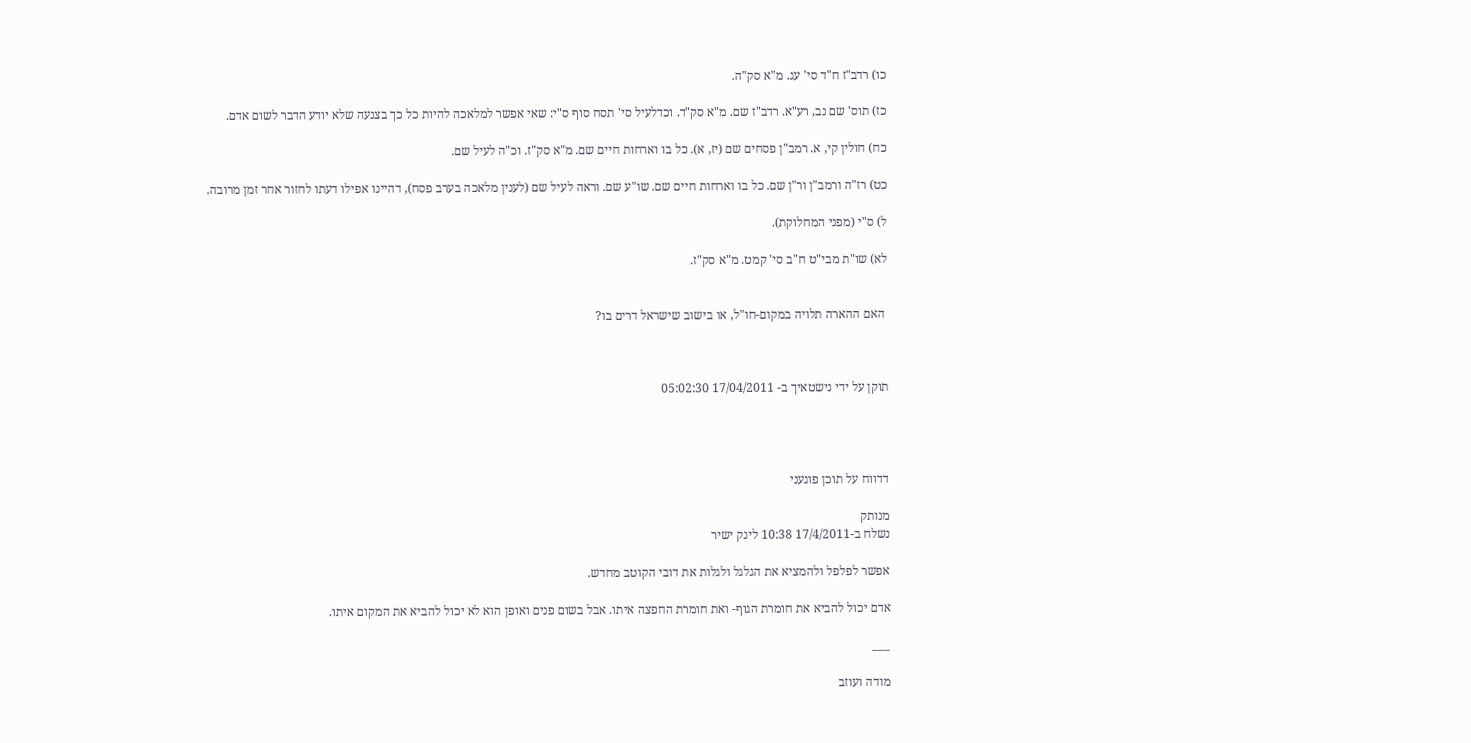כו) רדב"ז ח"ד סי' עג. מ"א סק"ה.

כז) תוס' שם נב, רע"א. רדב"ז שם. מ"א סק"ד. וכדלעיל סי' תסח סוף ס"י: שאי אפשר למלאכה להיות כל כך בצנעה שלא יודע הדבר לשום אדם.

כח) חולין קי, א. רמב"ן פסחים שם (יז, א). כל בו וארחות חיים שם. מ"א סק"ז. וכ"ה לעיל שם.

כט) רז"ה ורמב"ן ור"ן שם. כל בו וארחות חיים שם. שו"ע שם. וראה לעיל שם (לענין מלאכה בערב פסח), דהיינו אפילו דעתו לחזור אחר זמן מרובה.

ל) ס"י (מפני המחלוקת).

לא) שו"ת מבי"ט ח"ב סי' קמט. מ"א סק"ז.


 האם ההארה תלויה במקום-חו"ל, או בישוב שישראל דרים בו?



תוקן על ידי נישטאיך ב- 17/04/2011 05:02:30




דדווח על תוכן פוגעני

מנותק
נשלח ב-17/4/2011 10:38 לינק ישיר

אפשר לפלפל ולהמציא את הגלגל ולגלות את דובי הקוטב מחדש.

אדם יכול להביא את חומרת הגוף- ואת חומרת החפצה איתו. אבל בשום פנים ואופן הוא לא יכול להביא את המקום איתו.

___

מודה ועוזב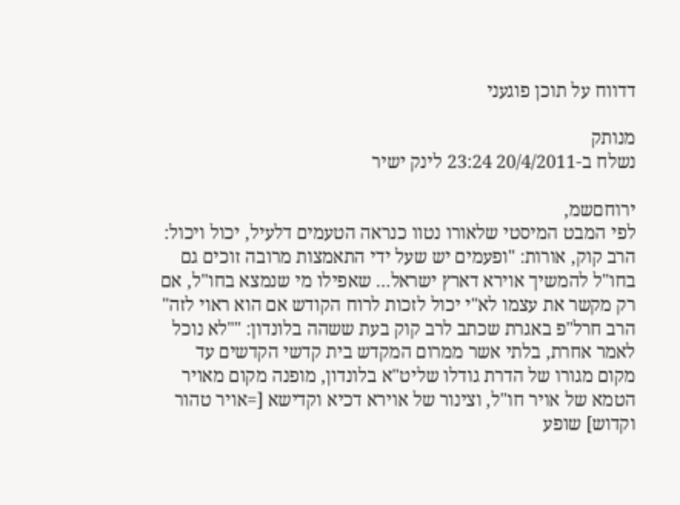דדווח על תוכן פוגעני

מנותק
נשלח ב-20/4/2011 23:24 לינק ישיר

ירוחםשמ,
לפי המבט המיסטי שלאורו נטוו כנראה הטעמים דלעיל, יכול ויכול:
הרב קוק, אורות: "ופעמים יש שעל ידי התאמצות מרובה זוכים גם בחו"ל להמשיך אוירא דארץ ישראל... שאפילו מי שנמצא בחו"ל, אם רק מקשר את עצמו לא"י יכול לזכות לרוח הקודש אם הוא ראוי לזה"
הרב חרל"פ באגרת שכתב לרב קוק בעת ששהה בלונדון: ""לא נוכל לאמר אחרת, בלתי אשר ממרום המקדש בית קדשי הקדשים עד מקום מגורו של הדרת גודלו שליט"א בלונדון, מופנה מקום מאויר הטמא של אויר חו"ל, וצינור של אוירא דכיא וקדישא [=אויר טהור וקדוש] שופע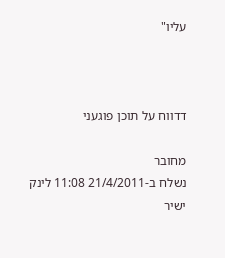עליו"



דדווח על תוכן פוגעני

מחובר
נשלח ב-21/4/2011 11:08 לינק ישיר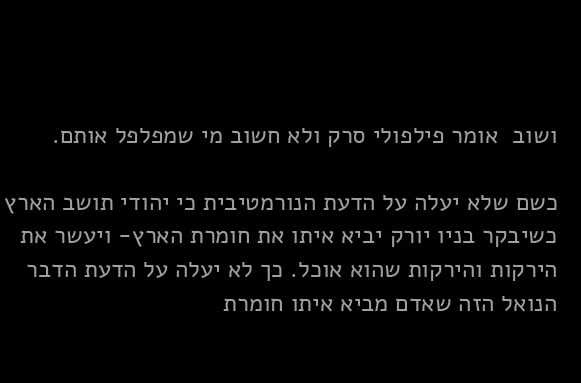ושוב  אומר פילפולי סרק ולא חשוב מי שמפלפל אותם.

כשם שלא יעלה על הדעת הנורמטיבית כי יהודי תושב הארץ  כשיבקר בניו יורק יביא איתו את חומרת הארץ- ויעשר את הירקות והירקות שהוא אוכל. כך לא יעלה על הדעת הדבר הנואל הזה שאדם מביא איתו חומרת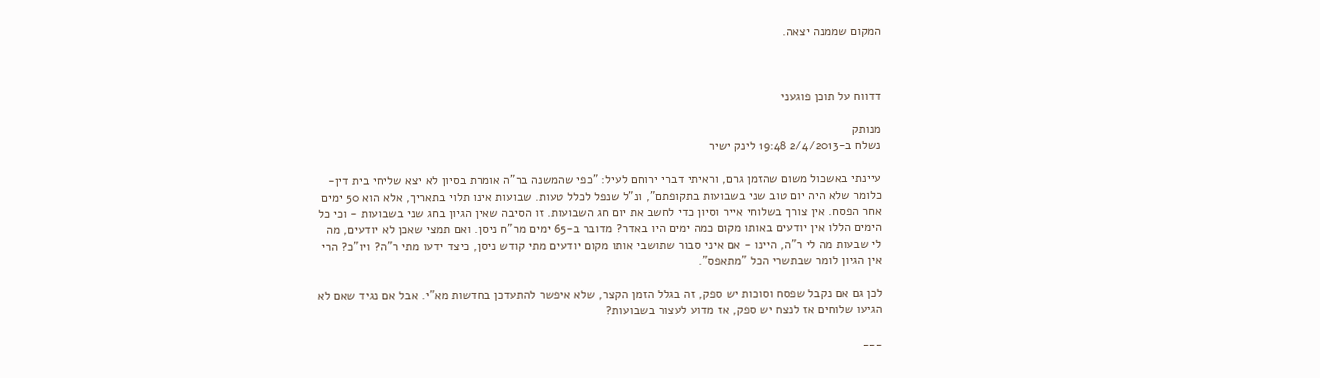המקום שממנה יצאה.



דדווח על תוכן פוגעני

מנותק
נשלח ב-2/4/2013 19:48 לינק ישיר

עיינתי באשכול משום שהזמן גרם, וראיתי דברי ירוחם לעיל: "כפי שהמשנה בר"ה אומרת בסיון לא יצא שליחי בית דין- כלומר שלא היה יום טוב שני בשבועות בתקופתם", ונ"ל שנפל לכלל טעות. שבועות אינו תלוי בתאריך, אלא הוא 50 ימים אחר הפסח. אין צורך בשלוחי אייר וסיון כדי לחשב את יום חג השבועות. זו הסיבה שאין הגיון בחג שני בשבועות - וכי כל הימים הללו אין יודעים באותו מקום כמה ימים היו באדר? מדובר ב-65 ימים מר"ח ניסן. ואם תמצי שאכן לא יודעים, מה לי שבעות מה לי ר"ה, היינו - אם איני סבור שתושבי אותו מקום יודעים מתי קודש ניסן, כיצד ידעו מתי ר"ה? ויו"כ? הרי אין הגיון לומר שבתשרי הכל "מתאפס".

לכן גם אם נקבל שפסח וסוכות יש ספק, זה בגלל הזמן הקצר, שלא איפשר להתעדכן בחדשות מא"י. אבל אם נגיד שאם לא הגיעו שלוחים אז לנצח יש ספק, אז מדוע לעצור בשבועות?

___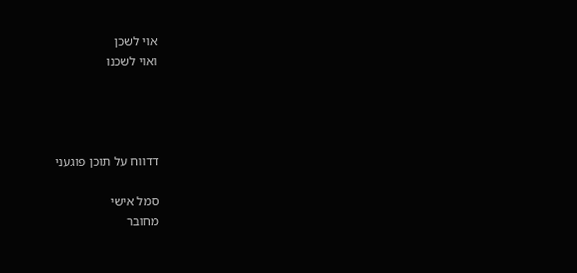אוי לשכן
ואוי לשכנו




דדווח על תוכן פוגעני

סמל אישי
מחובר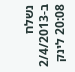נשלח ב-2/4/2013 20:08 לינק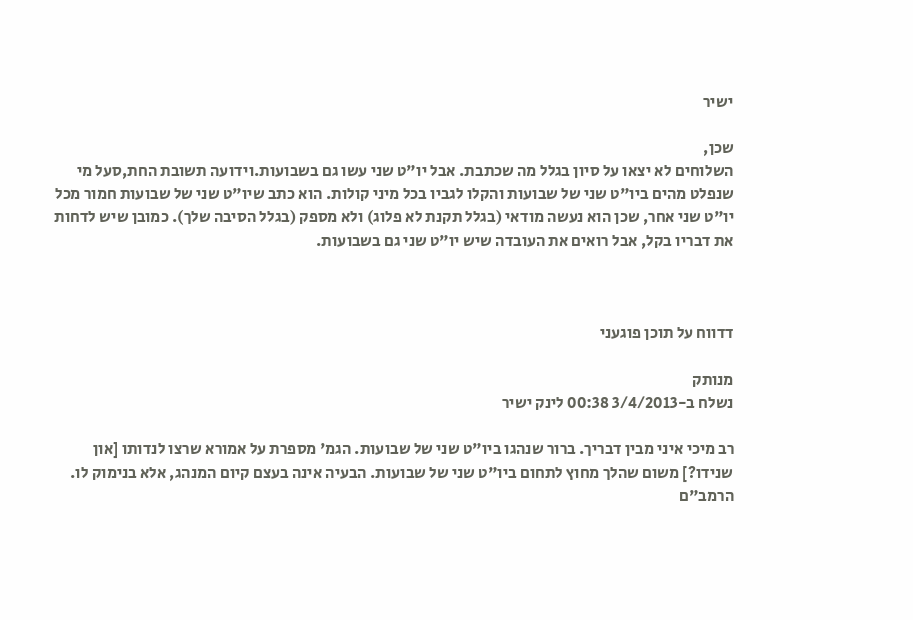ישיר

שכן,
השלוחים לא יצאו על סיון בגלל מה שכתבת. אבל יו"ט שני עשו גם בשבועות.וידועה תשובת החת,סעל מי שנפלט מהים ביו"ט שני של שבועות והקלו לגביו בכל מיני קולות. הוא כתב שיו"ט שני של שבועות חמור מכל יו"ט שני אחר, שכן הוא נעשה מודאי (בגלל תקנת לא פלוג) ולא מספק (בגלל הסיבה שלך). כמובן שיש לדחות את דבריו בקל, אבל רואים את העובדה שיש יו"ט שני גם בשבועות.



דדווח על תוכן פוגעני

מנותק
נשלח ב-3/4/2013 00:38 לינק ישיר

רב מיכי איני מבין דבריך. ברור שנהגו ביו"ט שני של שבועות. הגמ' מספרת על אמורא שרצו לנדותו [און שנידו?] משום שהלך מחוץ לתחום ביו"ט שני של שבועות. הבעיה אינה בעצם קיום המנהג, אלא בנימוק לו. הרמב"ם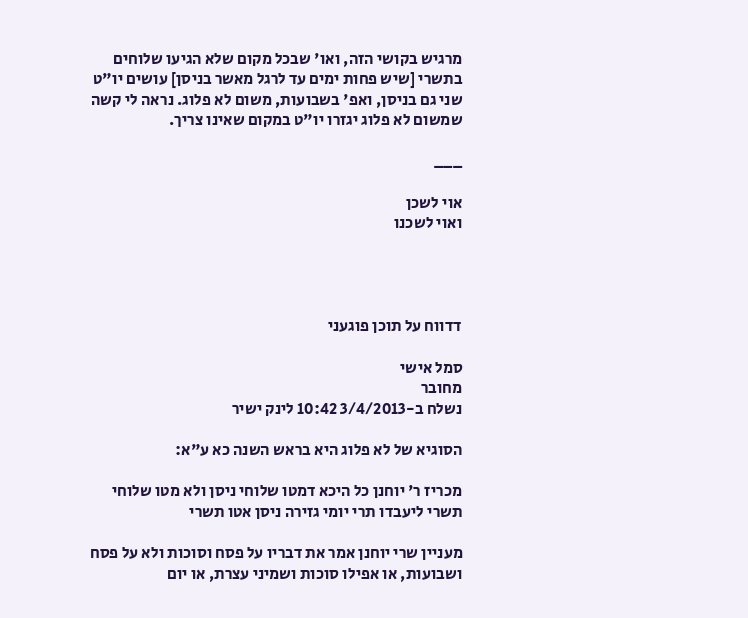מרגיש בקושי הזה, ואו' שבכל מקום שלא הגיעו שלוחים בתשרי [שיש פחות ימים עד לרגל מאשר בניסן] עושים יו"ט שני גם בניסן, ואפ' בשבועות, משום לא פלוג. נראה לי קשה שמשום לא פלוג יגזרו יו"ט במקום שאינו צריך.

___

אוי לשכן
ואוי לשכנו




דדווח על תוכן פוגעני

סמל אישי
מחובר
נשלח ב-3/4/2013 10:42 לינק ישיר

הסוגיא של לא פלוג היא בראש השנה כא ע"א:

מכריז ר' יוחנן כל היכא דמטו שלוחי ניסן ולא מטו שלוחי תשרי ליעבדו תרי יומי גזירה ניסן אטו תשרי

מעניין שרי יוחנן אמר את דבריו על פסח וסוכות ולא על פסח ושבועות, או אפילו סוכות ושמיני עצרת, או יום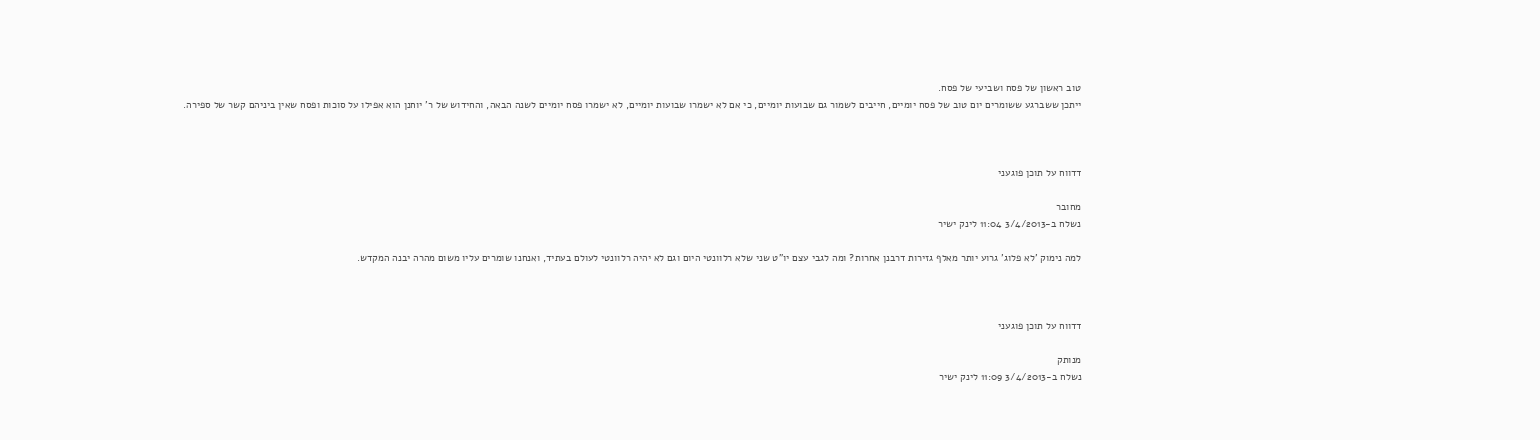טוב ראשון של פסח ושביעי של פסח.
ייתכן ששברגע ששומרים יום טוב של פסח יומיים, חייבים לשמור גם שבועות יומיים, כי אם לא ישמרו שבועות יומיים, לא ישמרו פסח יומיים לשנה הבאה, והחידוש של ר' יוחנן הוא אפילו על סוכות ופסח שאין ביניהם קשר של ספירה.



דדווח על תוכן פוגעני

מחובר
נשלח ב-3/4/2013 11:04 לינק ישיר

למה נימוק 'לא פלוג' גרוע יותר מאלף גזירות דרבנן אחרות? ומה לגבי עצם יו"ט שני שלא רלוונטי היום וגם לא יהיה רלוונטי לעולם בעתיד, ואנחנו שומרים עליו משום מהרה יבנה המקדש.



דדווח על תוכן פוגעני

מנותק
נשלח ב-3/4/2013 11:09 לינק ישיר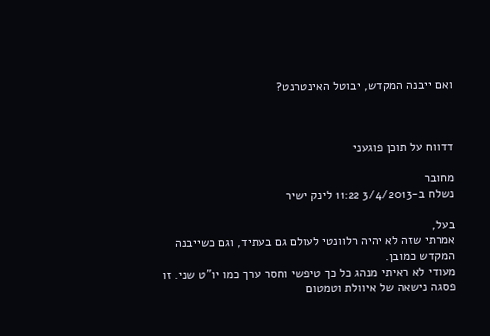ואם ייבנה המקדש, יבוטל האינטרנט?



דדווח על תוכן פוגעני

מחובר
נשלח ב-3/4/2013 11:22 לינק ישיר

בעל,
אמרתי שזה לא יהיה רלוונטי לעולם גם בעתיד, וגם כשייבנה המקדש כמובן.
מעודי לא ראיתי מנהג כל כך טיפשי וחסר ערך כמו יו"ט שני. זו פסגה נישאה של איוולת וטמטום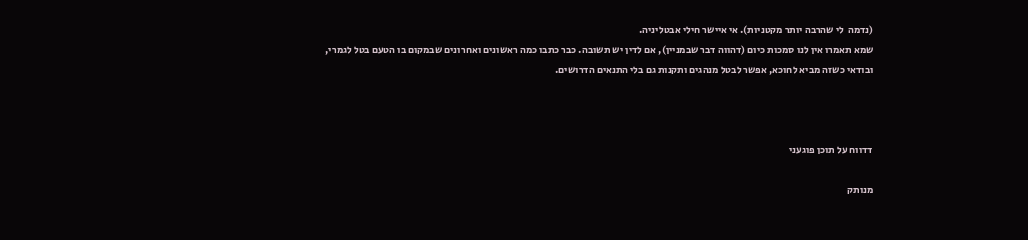(נדמה  לי שהרבה יותר מקטניות). אי איישר חילי אבטליניה.
שמא תאמרו אין לנו סמכות כיום (דהווה דבר שבמניין), אם לדין יש תשובה. כבר כתבו כמה ראשונים ואחרונים שבמקום בו הטעם בטל לגמרי, ובודאי כשזה מביא לחוכא, אפשר לבטל מנהגים ותקנות גם בלי התנאים הדרושים.



דדווח על תוכן פוגעני

מנותק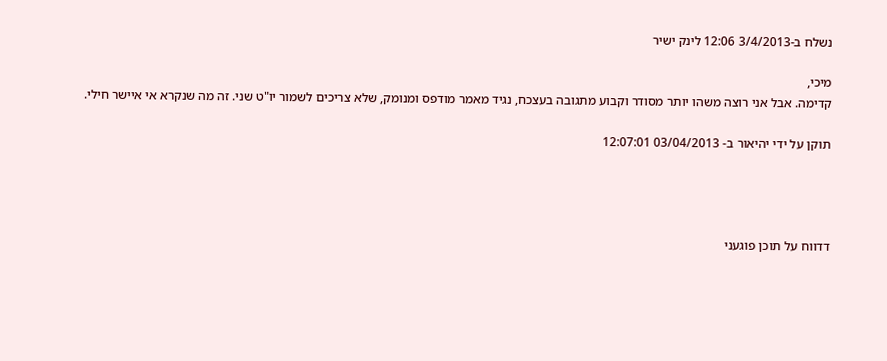נשלח ב-3/4/2013 12:06 לינק ישיר

מיכי,
קדימה. אבל אני רוצה משהו יותר מסודר וקבוע מתגובה בעצכח, נגיד מאמר מודפס ומנומק, שלא צריכים לשמור יו"ט שני. זה מה שנקרא אי איישר חילי.

תוקן על ידי יהיאור ב- 03/04/2013 12:07:01




דדווח על תוכן פוגעני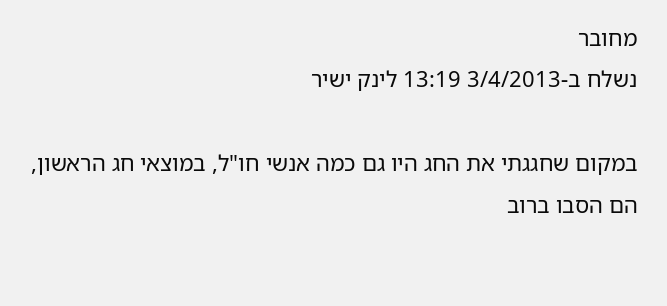מחובר
נשלח ב-3/4/2013 13:19 לינק ישיר

במקום שחגגתי את החג היו גם כמה אנשי חו"ל, במוצאי חג הראשון, הם הסבו ברוב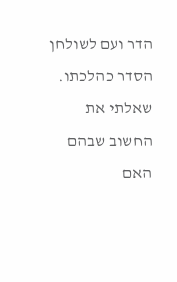הדר ועם לשולחן הסדר כהלכתו.
שאלתי את החשוב שבהם האם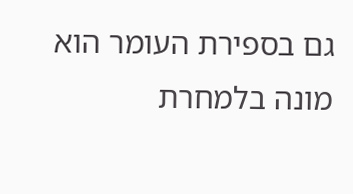גם בספירת העומר הוא מונה בלמחרת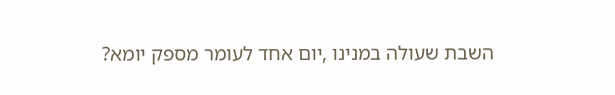השבת שעולה במנינו ,יום אחד לעומר מספק יומא?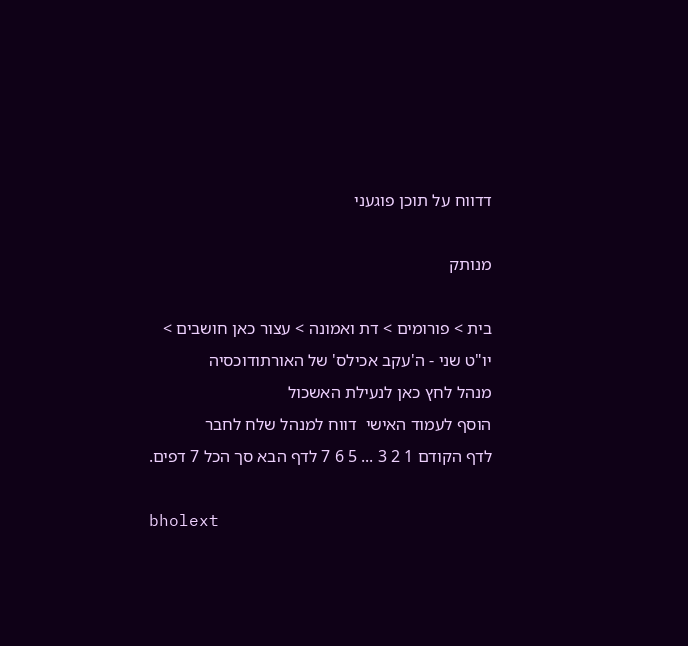דדווח על תוכן פוגעני

מנותק

בית > פורומים > דת ואמונה > עצור כאן חושבים > יו"ט שני - ה'עקב אכילס' של האורתודוכסיה
מנהל לחץ כאן לנעילת האשכול
הוסף לעמוד האישי  דווח למנהל שלח לחבר
לדף הקודם 1 2 3 ... 5 6 7 לדף הבא סך הכל 7 דפים.

bholext